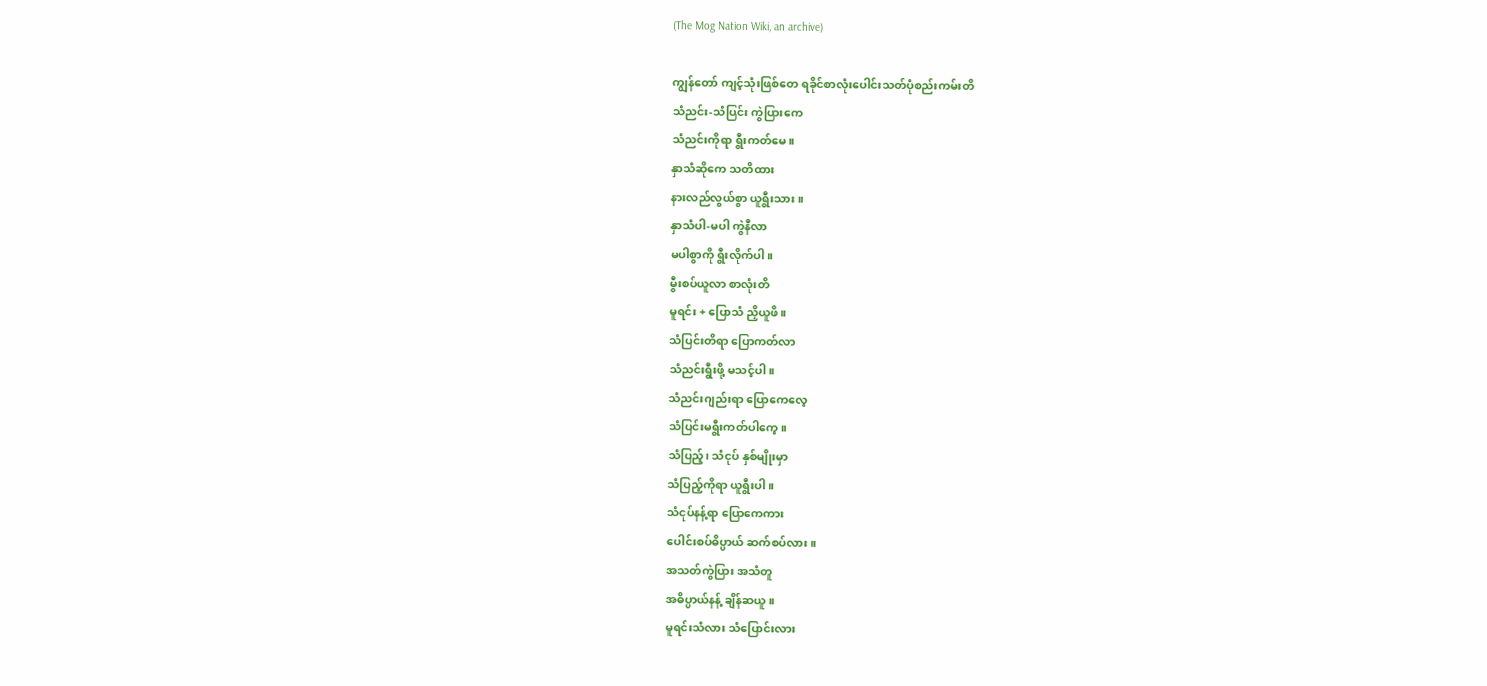(The Mog Nation Wiki, an archive)

ကျွန်တော် ကျင့်သုံးဖြစ်တေ ရခိုင်စာလုံးပေါင်းသတ်ပုံစည်းကမ်းတိ
သံညင်း-သံပြင်း ကွဲပြားကေ
သံညင်းကိုရာ ရွီးကတ်မေ။
နှာသံဆိုကေ သတိထား
နားလည်လွယ်စွာ ယူရွီးသား။
နှာသံပါ-မပါ ကွဲနီလာ
မပါစွာကို ရွီးလိုက်ပါ။
မွီးစပ်ယူလာ စာလုံးတိ
မူရင်း + ပြောသံ ညှိယူဖိ။
သံပြင်းတိရာ ပြောကတ်လာ
သံညင်းရွီးဖို့ မသင့်ပါ။
သံညင်းဂျည်းရာ ပြောကေလေ့
သံပြင်းမရွီးကတ်ပါကေ့။
သံပြည့်၊ သံငုပ် နှစ်မျိုးမှာ
သံပြည့်ကိုရာ ယူရွီးပါ။
သံငုပ်နန့်ရာ ပြောကေကား
ပေါင်းစပ်ဓိပ္ပာယ် ဆက်စပ်လား။
အသတ်ကွဲပြား အသံတူ
အဓိပ္ပာယ်နန့် ချိန်ဆယူ။
မူရင်းသံလား သံပြောင်းလား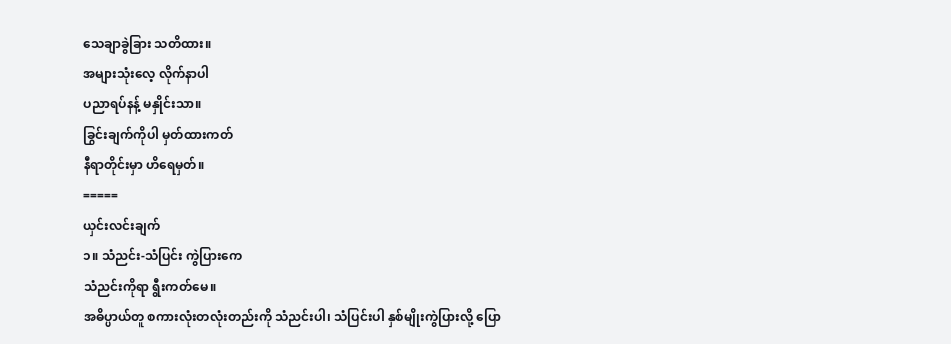သေချာခွဲခြား သတိထား။
အများသုံးလေ့ လိုက်နာပါ
ပညာရပ်နန့် မနှိုင်းသာ။
ခြွင်းချက်ကိုပါ မှတ်ထားကတ်
နီရာတိုင်းမှာ ဟိရေမှတ်။
=====
ယှင်းလင်းချက်
၁။ သံညင်း-သံပြင်း ကွဲပြားကေ
သံညင်းကိုရာ ရွီးကတ်မေ။
အဓိပ္ပာယ်တူ စကားလုံးတလုံးတည်းကို သံညင်းပါ၊ သံပြင်းပါ နှစ်မျိုးကွဲပြားလို့ ပြော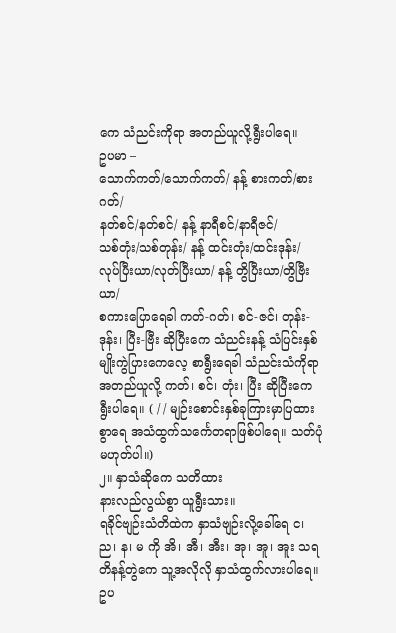ကေ သံညင်းကိုရာ အတည်ယူလို့ရွီးပါရေ။
ဥပမာ –
သောက်ကတ်/သောက်ကတ်/ နန့် စားကတ်/စားဂတ်/
နတ်စင်/နတ်စင်/ နန့် နာရီစင်/နာရီဇင်/
သစ်တုံး/သစ်တုန်း/ နန့် ထင်းတုံး/ထင်းဒုန်း/
လုပ်ပြီးယာ/လုတ်ပြီးယာ/ နန့် တွိပြီးယာ/တွိဗြီးယာ/
စကားပြောရေခါ ကတ်-ဂတ်၊ စင်-ဇင်၊ တုန်း-ဒုန်း၊ ပြီး-ဗြီး ဆိုပြီးကေ သံညင်းနန့် သံပြင်းနှစ်မျိုးကွဲပြားကေလေ့ စာရွီးရေခါ သံညင်းသံကိုရာ အတည်ယူလို့ ကတ်၊ စင်၊ တုံး၊ ပြီး ဆိုပြီးကေ ရွီးပါရေ။ ( / / မျဉ်းစောင်းနှစ်ခုကြားမှာပြထားစွာရေ အသံထွက်သင်္ကေတရာဖြစ်ပါရေ။ သတ်ပုံမဟုတ်ပါ။)
၂။ နှာသံဆိုကေ သတိထား
နားလည်လွယ်စွာ ယူရွီးသား။
ရခိုင်ဗျဉ်းသံတိထဲက နှာသံဗျဉ်းလို့ခေါ်ရေ င၊ ည၊ န၊ မ ကို အိ၊ အီ၊ အီး၊ အု၊ အူ၊ အူး သရတိနန့်တွဲကေ သူ့အလိုလို နှာသံထွက်လားပါရေ။
ဥပ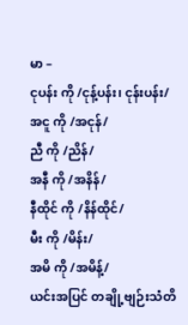မာ –
ငုပန်း ကို /ငုန့်ပန်း၊ ငုန်းပန်း/
အငူ ကို /အငုန်/
ညီ ကို /ညိန်/
အနီ ကို /အနိန်/
နီထိုင် ကို /နိန်ထိုင်/
မီး ကို /မိန်း/
အမိ ကို /အမိန့်/
ယင်းအပြင် တချို့ဗျဉ်းသံတိ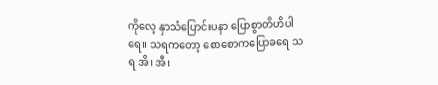ကိုလေ့ နှာသံပြောင်းပနာ ပြောစွာတိဟိပါရေ။ သရကတော့ စောစောကပြောခရေ သရ အိ၊ အီ၊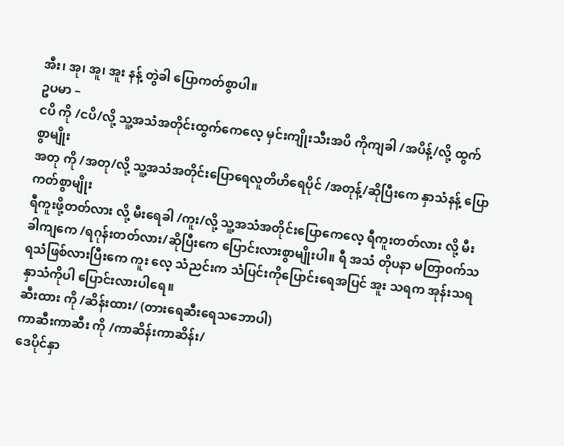အီး၊ အု၊ အူ၊ အူး နန့် တွဲခါ ပြောကတ်စွာပါ။
ဥပမာ –
ငပိ ကို /ငပိ/လို့ သူ့အသံအတိုင်းထွက်ကေလေ့ မှင်းကျိုးသီးအပိ ကိုကျခါ /အပိန့်/လို့ ထွက်စွာမျိုး
အတု ကို /အတု/လို့ သူ့အသံအတိုင်းပြောရေလူတိဟိရေပိုင် /အတုန့်/ဆိုပြီးကေ နှာသံနန့် ပြောကတ်စွာမျိုး
ရီကူးဖို့တတ်လား လို့ မီးရေခါ /ကူး/လို့ သူ့အသံအတိုင်းပြောကေလေ့ ရီကူးတတ်လား လို့ မီးခါကျကေ /ရဂုန်းတတ်လား/ဆိုပြီးကေ ပြောင်းလားစွာမျိုးပါ။ ရီ အသံ တိုပနာ မတြာ၀က်သရသံဖြစ်လားပြီးကေ ကူး လေ့ သံညင်းက သံပြင်းကိုပြောင်းရေအပြင် အူး သရက အုန်းသရ နှာသံကိုပါ ပြောင်းလားပါရေ။
ဆီးထား ကို /ဆိန်းထား/ (တားရေဆီးရေသဘောပါ)
ကာဆီးကာဆီး ကို /ကာဆိန်းကာဆိန်း/
ဒေပိုင်နှာ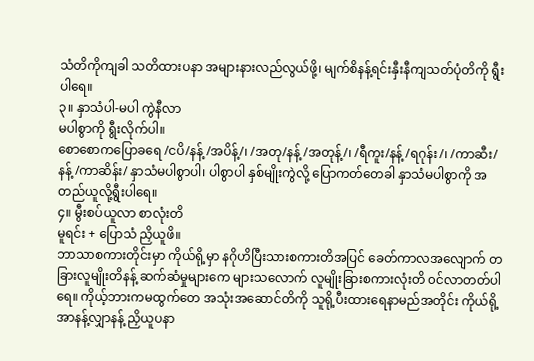သံတိကိုကျခါ သတိထားပနာ အများနားလည်လွယ်ဖို့၊ မျက်စိနန့်ရင်းနှီးနီကျသတ်ပုံတိကို ရွီးပါရေ။
၃။ နှာသံပါ-မပါ ကွဲနီလာ
မပါစွာကို ရွီးလိုက်ပါ။
စောစောကပြောခရေ /ငပိ/နန့် /အပိန့်/၊ /အတု/နန့် /အတုန့်/၊ /ရီကူး/နန့် /ရဂုန်း/၊ /ကာဆီး/နန့် /ကာဆိန်း/ နှာသံမပါစွာပါ၊ ပါစွာပါ နှစ်မျိုးကွဲလို့ ပြောကတ်တေခါ နှာသံမပါစွာကို အတည်ယူလို့ရွီးပါရေ။
၄။ မွီးစပ်ယူလာ စာလုံးတိ
မူရင်း + ပြောသံ ညှိယူဖိ။
ဘာသာစကားတိုင်းမှာ ကိုယ်ရို့မှာ နဂိုဟိပြီးသားစကားတိအပြင် ခေတ်ကာလအလျောက် တခြားလူမျိုးတိနန့် ဆက်ဆံမှုများကေ များသလောက် လူမျိုးခြားစကားလုံးတိ ၀င်လာတတ်ပါရေ။ ကိုယ့်ဘားကမထွက်တေ အသုံးအဆောင်တိကို သူရို့ပီးထားရေနာမည်အတိုင်း ကိုယ်ရို့အာနန့်လျှာနန့် ညှိယူပနာ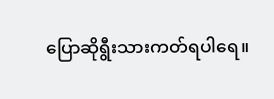ပြောဆိုရွီးသားကတ်ရပါရေ။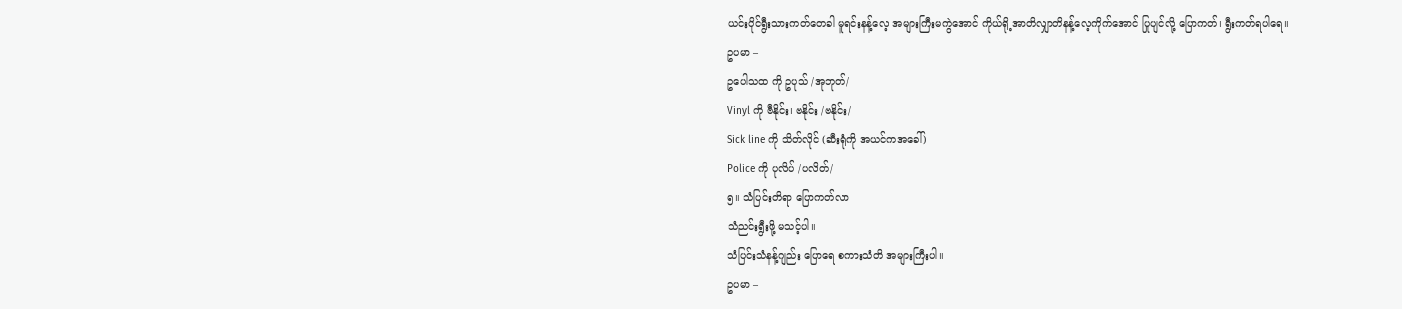ယင်းပိုင်ရွီးသားကတ်တေခါ မူရင်းနန့်လေ့ အများကြီးမကွဲအောင် ကိုယ်ရို့အာတိလျှာတိနန့်လေ့ကိုက်အောင် ပြုပျင်လို့ ပြောကတ်၊ ရွီးကတ်ရပါရေ။
ဥပမာ –
ဥပေါသထ ကို ဥပုသ် /အုဘုတ်/
Vinyl ကို ဗီနိုင်း၊ ဗနိုင်း /ဗနိုင်း/
Sick line ကို သိတ်လိုင် (ဆီးရုံကို အယင်ကအခေါ်)
Police ကို ပုလိပ် /ပလိတ်/
၅။ သံပြင်းတိရာ ပြောကတ်လာ
သံညင်းရွီးဖို့ မသင့်ပါ။
သံပြင်းသံနန့်ဂျည်း ပြောရေ စကားသံတိ အများကြီးပါ။
ဥပမာ –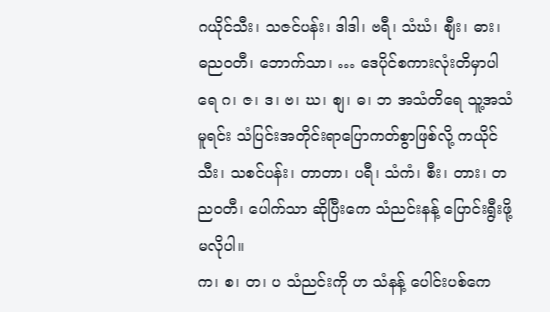ဂယိုင်သီး၊ သဇင်ပန်း၊ ဒါဒါ၊ ဗရီ၊ သံဃံ၊ စျီး၊ ဓား၊ ဓည၀တီ၊ ဘောက်သာ၊ … ဒေပိုင်စကားလုံးတိမှာပါရေ ဂ၊ ဇ၊ ဒ၊ ဗ၊ ဃ၊ စျ၊ ဓ၊ ဘ အသံတိရေ သူ့အသံမူရင်း သံပြင်းအတိုင်းရာပြောကတ်စွာဖြစ်လို့ ကယိုင်သီး၊ သစင်ပန်း၊ တာတာ၊ ပရီ၊ သံကံ၊ စီး၊ တား၊ တည၀တီ၊ ပေါက်သာ ဆိုပြီးကေ သံညင်းနန့် ပြောင်းရွီးဖို့မလိုပါ။
က၊ စ၊ တ၊ ပ သံညင်းကို ဟ သံနန့် ပေါင်းပစ်ကေ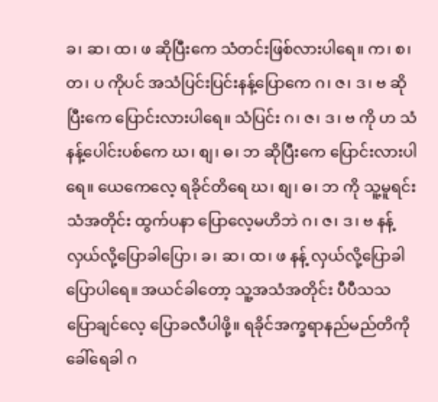ခ၊ ဆ၊ ထ၊ ဖ ဆိုပြီးကေ သံတင်းဖြစ်လားပါရေ။ က၊ စ၊ တ၊ ပ ကိုပင် အသံပြင်းပြင်းနန့်ပြောကေ ဂ၊ ဇ၊ ဒ၊ ဗ ဆိုပြီးကေ ပြောင်းလားပါရေ။ သံပြင်း ဂ၊ ဇ၊ ဒ၊ ဗ ကို ဟ သံနန့်ပေါင်းပစ်ကေ ဃ၊ စျ၊ ဓ၊ ဘ ဆိုပြီးကေ ပြောင်းလားပါရေ။ ယေကေလေ့ ရခိုင်တိရေ ဃ၊ စျ၊ ဓ၊ ဘ ကို သူ့မူရင်းသံအတိုင်း ထွက်ပနာ ပြောလေ့မဟိဘဲ ဂ၊ ဇ၊ ဒ၊ ဗ နန့် လှယ်လို့ပြောခါပြော၊ ခ၊ ဆ၊ ထ၊ ဖ နန့် လှယ်လို့ပြောခါပြောပါရေ။ အယင်ခါတော့ သူ့အသံအတိုင်း ပီပီသသ ပြောချင်လေ့ ပြောခလီပါဖို့။ ရခိုင်အက္ခရာနည်မည်တိကို ခေါ်ရေခါ ဂ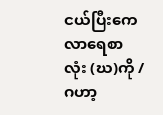ငယ်ပြီးကေ လာရေစာလုံး (ဃ)ကို /ဂဟာ့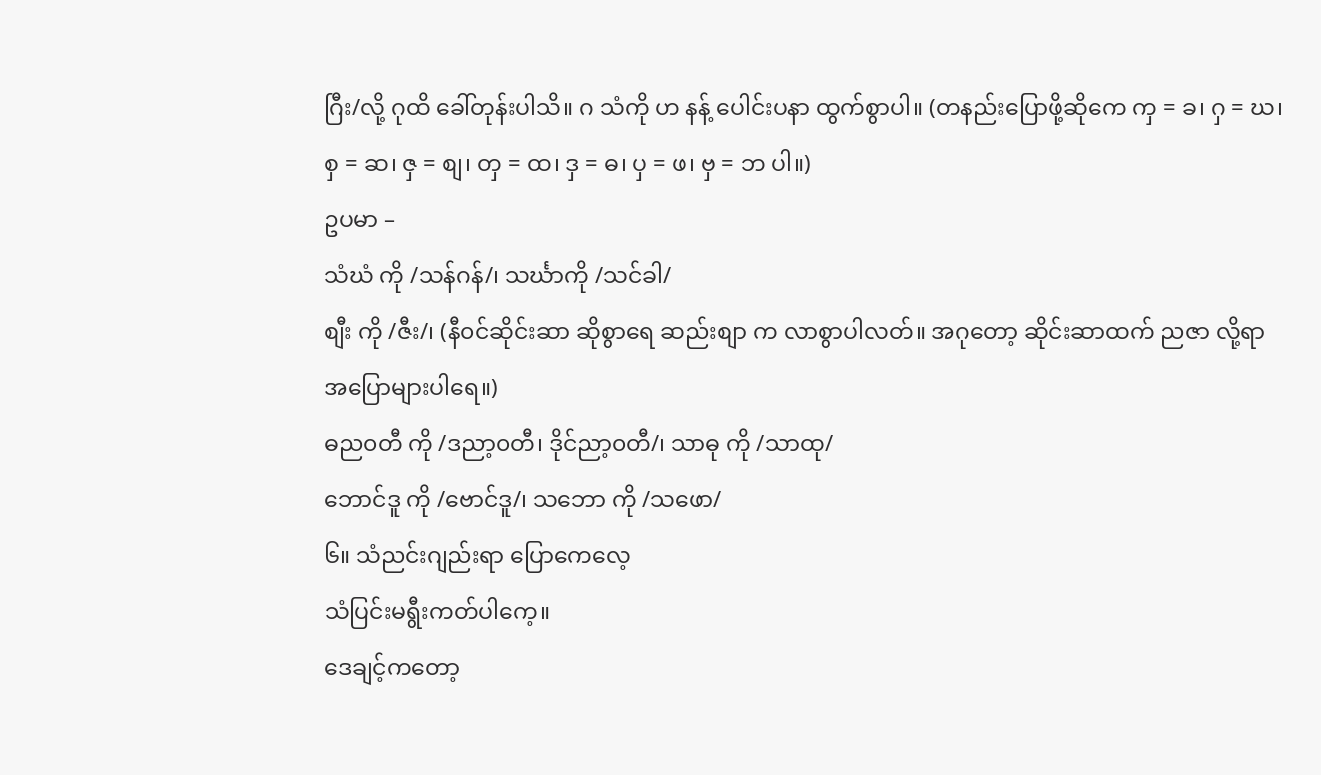ဂြီး/လို့ ဂုထိ ခေါ်တုန်းပါသိ။ ဂ သံကို ဟ နန့် ပေါင်းပနာ ထွက်စွာပါ။ (တနည်းပြောဖို့ဆိုကေ ကှ = ခ၊ ဂှ = ဃ၊ စှ = ဆ၊ ဇှ = စျ၊ တှ = ထ၊ ဒှ = ဓ၊ ပှ = ဖ၊ ဗှ = ဘ ပါ။)
ဥပမာ –
သံဃံ ကို /သန်ဂန်/၊ သင်္ဃာကို /သင်ခါ/
စျီး ကို /ဇီး/၊ (နီ၀င်ဆိုင်းဆာ ဆိုစွာရေ ဆည်းစျာ က လာစွာပါလတ်။ အဂုတော့ ဆိုင်းဆာထက် ညဇာ လို့ရာ အပြောများပါရေ။)
ဓည၀တီ ကို /ဒညာ့၀တီ၊ ဒိုင်ညာ့၀တီ/၊ သာဓု ကို /သာထု/
ဘောင်ဒူ ကို /ဗောင်ဒူ/၊ သဘော ကို /သဖော/
၆။ သံညင်းဂျည်းရာ ပြောကေလေ့
သံပြင်းမရွီးကတ်ပါကေ့။
ဒေချင့်ကတော့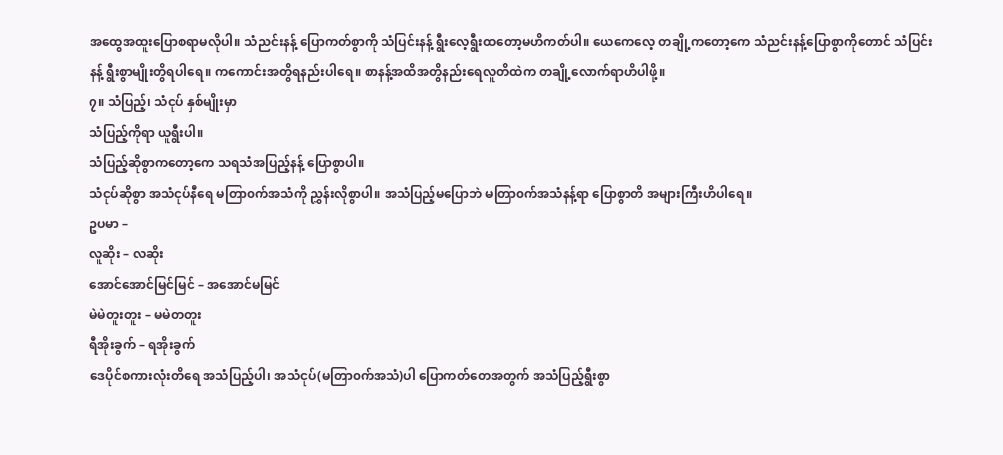အထွေအထူးပြောစရာမလိုပါ။ သံညင်းနန့် ပြောကတ်စွာကို သံပြင်းနန့် ရွီးလေ့ရွီးထတော့မဟိကတ်ပါ။ ယေကေလေ့ တချို့ကတော့ကေ သံညင်းနန့်ပြောစွာကိုတောင် သံပြင်းနန့် ရွီးစွာမျိုးတွိရပါရေ။ ကကောင်းအတွိရနည်းပါရေ။ စာနန့်အထိအတွိနည်းရေလူတိထဲက တချို့လောက်ရာဟိပါဖို့။
၇။ သံပြည့်၊ သံငုပ် နှစ်မျိုးမှာ
သံပြည့်ကိုရာ ယူရွီးပါ။
သံပြည့်ဆိုစွာကတော့ကေ သရသံအပြည့်နန့် ပြောစွာပါ။
သံငုပ်ဆိုစွာ အသံငုပ်နီရေ မတြာ၀က်အသံကို ညွှန်းလိုစွာပါ။ အသံပြည့်မပြောဘဲ မတြာ၀က်အသံနန့်ရာ ပြောစွာတိ အများကြီးဟိပါရေ။
ဥပမာ –
လူဆိုး – လဆိုး
အောင်အောင်မြင်မြင် – အအောင်မမြင်
မဲမဲတူးတူး – မမဲတတူး
ရီအိုးခွက် – ရအိုးခွက်
ဒေပိုင်စကားလုံးတိရေ အသံပြည့်ပါ၊ အသံငုပ်(မတြာ၀က်အသံ)ပါ ပြောကတ်တေအတွက် အသံပြည့်ရွီးစွာ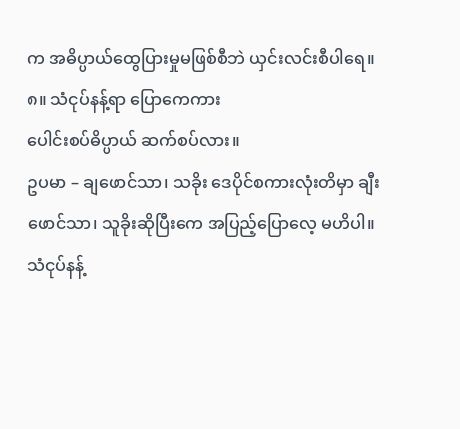က အဓိပ္ပာယ်ထွေပြားမှုမဖြစ်စီဘဲ ယှင်းလင်းစီပါရေ။
၈။ သံငုပ်နန့်ရာ ပြောကေကား
ပေါင်းစပ်ဓိပ္ပာယ် ဆက်စပ်လား။
ဥပမာ – ချဖောင်သာ၊ သခိုး ဒေပိုင်စကားလုံးတိမှာ ချီးဖောင်သာ၊ သူခိုးဆိုပြီးကေ အပြည့်ပြောလေ့ မဟိပါ။ သံငုပ်နန့်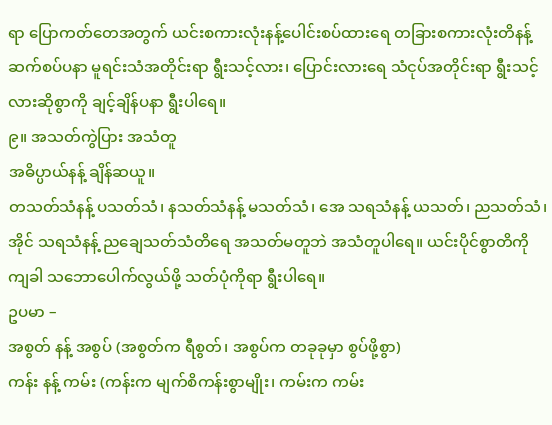ရာ ပြောကတ်တေအတွက် ယင်းစကားလုံးနန့်ပေါင်းစပ်ထားရေ တခြားစကားလုံးတိနန့်ဆက်စပ်ပနာ မူရင်းသံအတိုင်းရာ ရွီးသင့်လား၊ ပြောင်းလားရေ သံငုပ်အတိုင်းရာ ရွီးသင့်လားဆိုစွာကို ချင့်ချိန်ပနာ ရွီးပါရေ။
၉။ အသတ်ကွဲပြား အသံတူ
အဓိပ္ပာယ်နန့် ချိန်ဆယူ။
တသတ်သံနန့် ပသတ်သံ၊ နသတ်သံနန့် မသတ်သံ၊ အေ သရသံနန့် ယသတ်၊ ညသတ်သံ၊ အိုင် သရသံနန့် ညချေသတ်သံတိရေ အသတ်မတူဘဲ အသံတူပါရေ။ ယင်းပိုင်စွာတိကိုကျခါ သဘောပေါက်လွယ်ဖို့ သတ်ပုံကိုရာ ရွီးပါရေ။
ဥပမာ –
အစွတ် နန့် အစွပ် (အစွတ်က ရီစွတ်၊ အစွပ်က တခုခုမှာ စွပ်ဖို့စွာ)
ကန်း နန့် ကမ်း (ကန်းက မျက်စိကန်းစွာမျိုး၊ ကမ်းက ကမ်း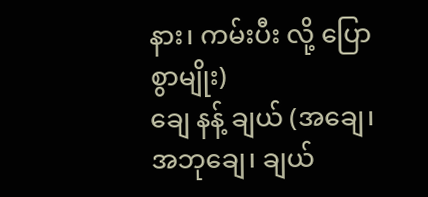နား၊ ကမ်းပီး လို့ ပြောစွာမျိုး)
ချေ နန့် ချယ် (အချေ၊ အဘုချေ၊ ချယ်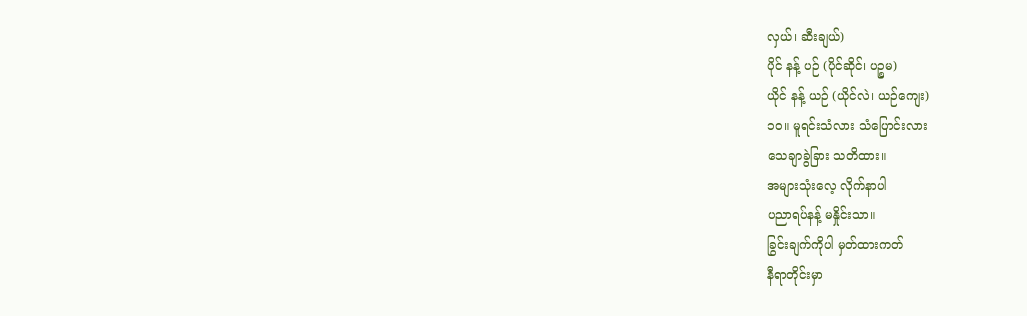လှယ်၊ ဆီးချယ်)
ပိုင် နန့် ပဉ် (ပိုင်ဆိုင်၊ ပဉ္စမ)
ယိုင် နန့် ယဉ် (ယိုင်လဲ၊ ယဉ်ကျေး)
၁၀။ မူရင်းသံလား သံပြောင်းလား
သေချာခွဲခြား သတိထား။
အများသုံးလေ့ လိုက်နာပါ
ပညာရပ်နန့် မနှိုင်းသာ။
ခြွင်းချက်ကိုပါ မှတ်ထားကတ်
နီရာတိုင်းမှာ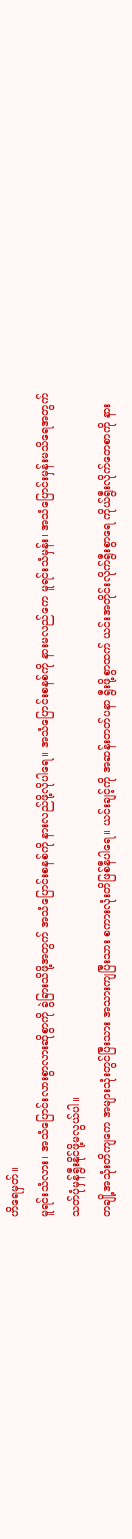ဟိရေမှတ်။
မူရင်းသံလား၊ အသံပြောင်းလားစွာလားဆိုစွာကို ခွဲခြားသိဖို့အတွက် အသံပြောင်းစနစ်ကို နားလည်ဖို့လိုပါရေ။ အသံပြောင်းစနစ်ကို နားမလည်ကေ မူရင်းသံမှန်း၊ အသံပြောင်းမှန်းမသိရေအတွက် သတ်ပုံမှန်ရွီးနိုင်ဖို့မလွယ်ပါ။
တချို့အသုံးတိကျကေ အများသုံးတွင်ပြီးသား အသားကျပြီးသား စကားလုံးတိဖြစ်နီပါရေ။ ယင်းချင့်ကို အဆန်းတတ်ပနာ ရွီးဖို့စွာထက် ယင်းအတိုင်းလိုက်ရွီးစွာရေ ကိုယ်ရွီးလိုက်တေစာကို နား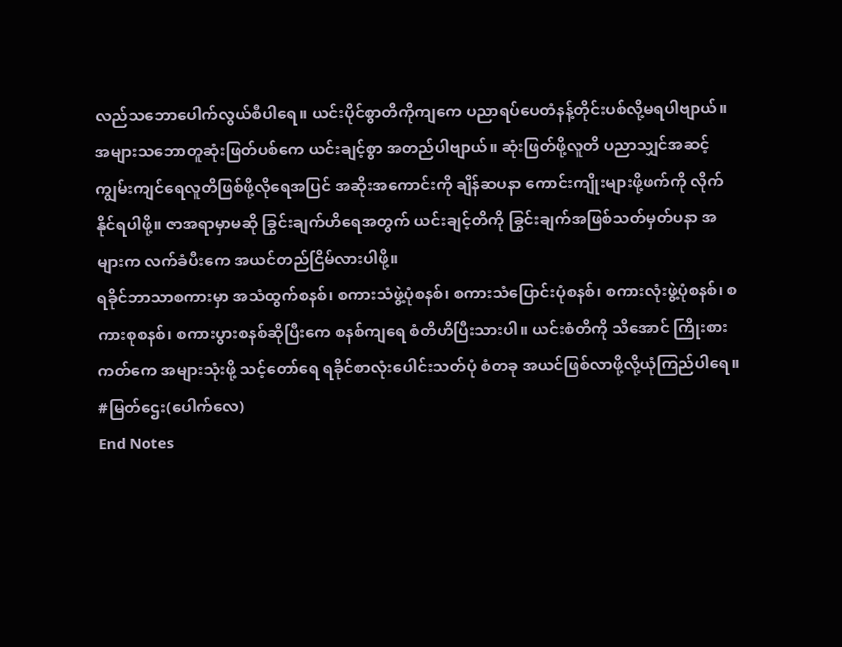လည်သဘောပေါက်လွယ်စီပါရေ။ ယင်းပိုင်စွာတိကိုကျကေ ပညာရပ်ပေတံနန့်တိုင်းပစ်လို့မရပါဗျာယ်။ အများသဘောတူဆုံးဖြတ်ပစ်ကေ ယင်းချင့်စွာ အတည်ပါဗျာယ်။ ဆုံးဖြတ်ဖို့လူတိ ပညာသျှင်အဆင့်ကျွမ်းကျင်ရေလူတိဖြစ်ဖို့လိုရေအပြင် အဆိုးအကောင်းကို ချိန်ဆပနာ ကောင်းကျိုးများဖို့ဖက်ကို လိုက်နိုင်ရပါဖို့။ ဇာအရာမှာမဆို ခြွင်းချက်ဟိရေအတွက် ယင်းချင့်တိကို ခြွင်းချက်အဖြစ်သတ်မှတ်ပနာ အများက လက်ခံပီးကေ အယင်တည်ငြိမ်လားပါဖို့။
ရခိုင်ဘာသာစကားမှာ အသံထွက်စနစ်၊ စကားသံဖွဲ့ပုံစနစ်၊ စကားသံပြောင်းပုံစနစ်၊ စကားလုံးဖွဲ့ပုံစနစ်၊ စကားစုစနစ်၊ စကားပွားစနစ်ဆိုပြီးကေ စနစ်ကျရေ စံတိဟိပြီးသားပါ။ ယင်းစံတိကို သိအောင် ကြိုးစားကတ်ကေ အများသုံးဖို့ သင့်တော်ရေ ရခိုင်စာလုံးပေါင်းသတ်ပုံ စံတခု အယင်ဖြစ်လာဖို့လို့ယုံကြည်ပါရေ။
#မြတ်ဌေး(ပေါက်လေ)
End Notes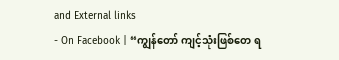and External links
- On Facebook | “ကျွန်တော် ကျင့်သုံးဖြစ်တေ ရ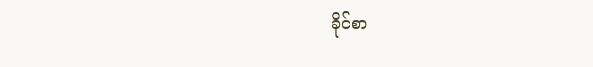ခိုင်စာ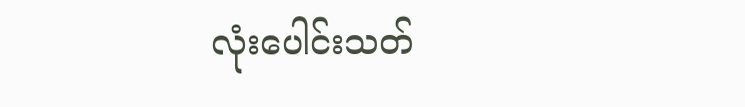လုံးပေါင်းသတ်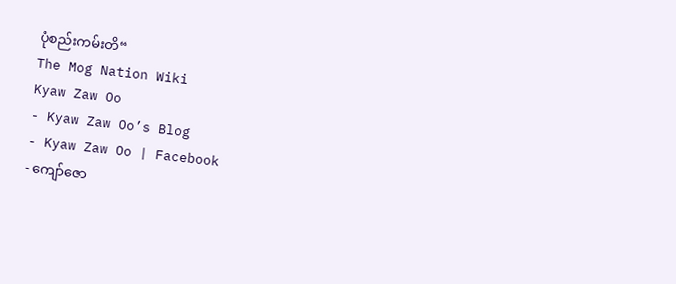ပုံစည်းကမ်းတိ“
The Mog Nation Wiki
Kyaw Zaw Oo
- Kyaw Zaw Oo’s Blog
- Kyaw Zaw Oo | Facebook
- ကျော်ဇော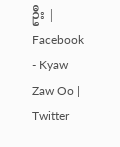ဦး | Facebook
- Kyaw Zaw Oo | Twitter